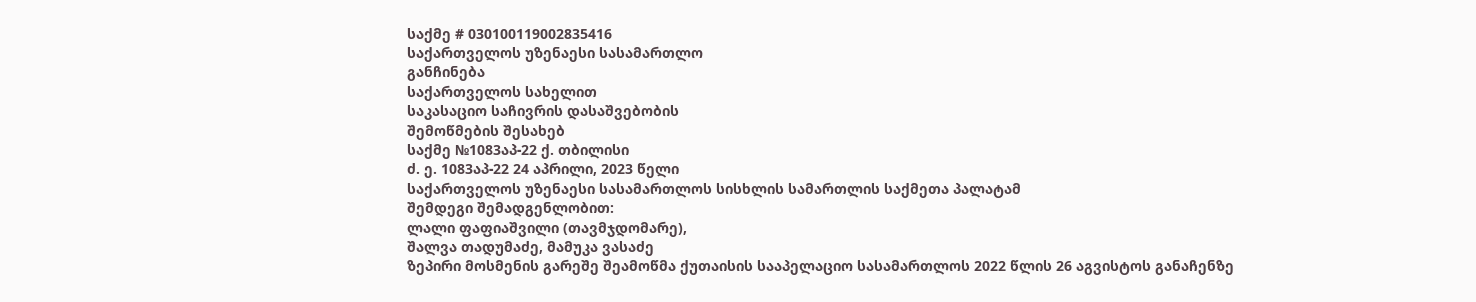საქმე # 030100119002835416
საქართველოს უზენაესი სასამართლო
განჩინება
საქართველოს სახელით
საკასაციო საჩივრის დასაშვებობის
შემოწმების შესახებ
საქმე №1083აპ-22 ქ. თბილისი
ძ. ე. 1083აპ-22 24 აპრილი, 2023 წელი
საქართველოს უზენაესი სასამართლოს სისხლის სამართლის საქმეთა პალატამ
შემდეგი შემადგენლობით:
ლალი ფაფიაშვილი (თავმჯდომარე),
შალვა თადუმაძე, მამუკა ვასაძე
ზეპირი მოსმენის გარეშე შეამოწმა ქუთაისის სააპელაციო სასამართლოს 2022 წლის 26 აგვისტოს განაჩენზე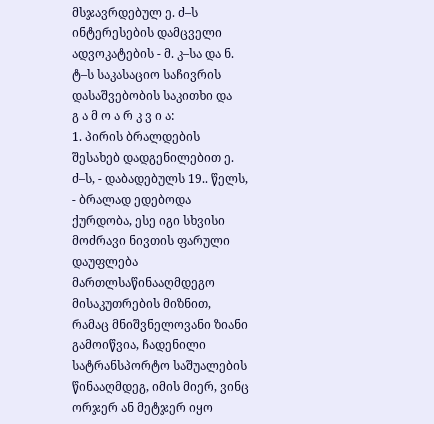მსჯავრდებულ ე. ძ–ს ინტერესების დამცველი ადვოკატების - მ. კ–სა და ნ. ტ–ს საკასაციო საჩივრის დასაშვებობის საკითხი და
გ ა მ ო ა რ კ ვ ი ა:
1. პირის ბრალდების შესახებ დადგენილებით ე. ძ–ს, - დაბადებულს 19.. წელს, - ბრალად ედებოდა ქურდობა, ესე იგი სხვისი მოძრავი ნივთის ფარული დაუფლება მართლსაწინააღმდეგო მისაკუთრების მიზნით, რამაც მნიშვნელოვანი ზიანი გამოიწვია, ჩადენილი სატრანსპორტო საშუალების წინააღმდეგ, იმის მიერ, ვინც ორჯერ ან მეტჯერ იყო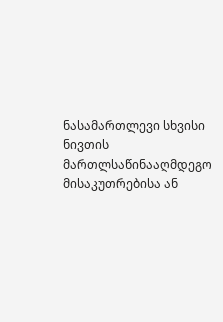ნასამართლევი სხვისი ნივთის მართლსაწინააღმდეგო მისაკუთრებისა ან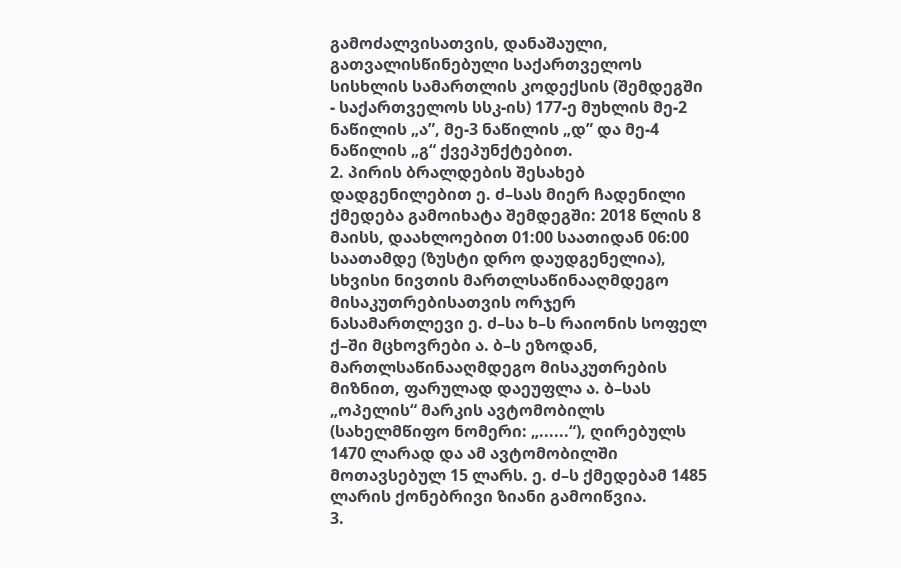გამოძალვისათვის, დანაშაული, გათვალისწინებული საქართველოს სისხლის სამართლის კოდექსის (შემდეგში - საქართველოს სსკ-ის) 177-ე მუხლის მე-2 ნაწილის „ა”, მე-3 ნაწილის „დ” და მე-4 ნაწილის „გ“ ქვეპუნქტებით.
2. პირის ბრალდების შესახებ დადგენილებით ე. ძ–სას მიერ ჩადენილი ქმედება გამოიხატა შემდეგში: 2018 წლის 8 მაისს, დაახლოებით 01:00 საათიდან 06:00 საათამდე (ზუსტი დრო დაუდგენელია), სხვისი ნივთის მართლსაწინააღმდეგო მისაკუთრებისათვის ორჯერ ნასამართლევი ე. ძ–სა ხ–ს რაიონის სოფელ ქ–ში მცხოვრები ა. ბ–ს ეზოდან, მართლსაწინააღმდეგო მისაკუთრების მიზნით, ფარულად დაეუფლა ა. ბ–სას „ოპელის“ მარკის ავტომობილს (სახელმწიფო ნომერი: „......“), ღირებულს 1470 ლარად და ამ ავტომობილში მოთავსებულ 15 ლარს. ე. ძ–ს ქმედებამ 1485 ლარის ქონებრივი ზიანი გამოიწვია.
3.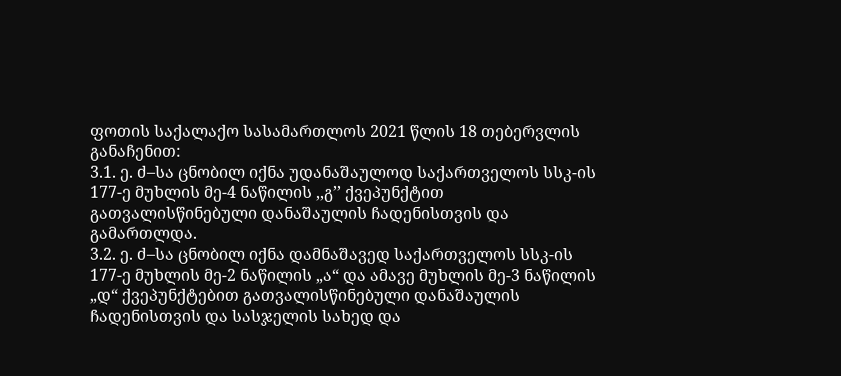ფოთის საქალაქო სასამართლოს 2021 წლის 18 თებერვლის განაჩენით:
3.1. ე. ძ–სა ცნობილ იქნა უდანაშაულოდ საქართველოს სსკ-ის 177-ე მუხლის მე-4 ნაწილის ,,გ’’ ქვეპუნქტით გათვალისწინებული დანაშაულის ჩადენისთვის და გამართლდა.
3.2. ე. ძ–სა ცნობილ იქნა დამნაშავედ საქართველოს სსკ-ის 177-ე მუხლის მე-2 ნაწილის „ა“ და ამავე მუხლის მე-3 ნაწილის „დ“ ქვეპუნქტებით გათვალისწინებული დანაშაულის ჩადენისთვის და სასჯელის სახედ და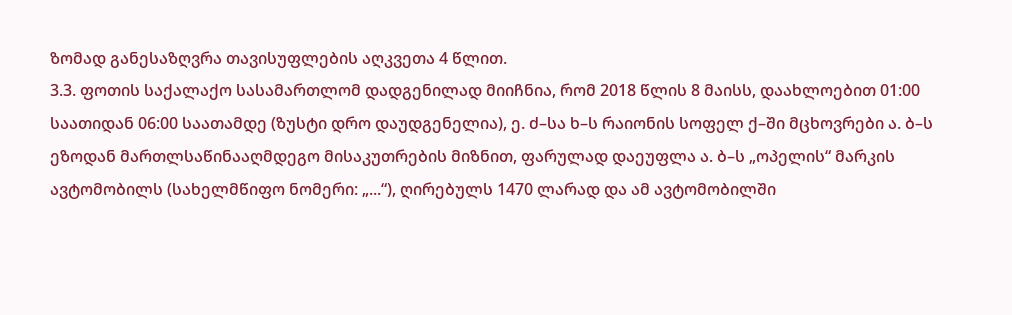ზომად განესაზღვრა თავისუფლების აღკვეთა 4 წლით.
3.3. ფოთის საქალაქო სასამართლომ დადგენილად მიიჩნია, რომ 2018 წლის 8 მაისს, დაახლოებით 01:00 საათიდან 06:00 საათამდე (ზუსტი დრო დაუდგენელია), ე. ძ–სა ხ–ს რაიონის სოფელ ქ–ში მცხოვრები ა. ბ–ს ეზოდან მართლსაწინააღმდეგო მისაკუთრების მიზნით, ფარულად დაეუფლა ა. ბ–ს „ოპელის“ მარკის ავტომობილს (სახელმწიფო ნომერი: „...“), ღირებულს 1470 ლარად და ამ ავტომობილში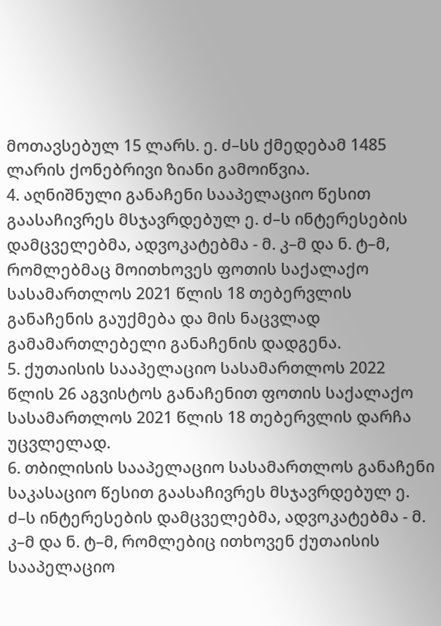მოთავსებულ 15 ლარს. ე. ძ–სს ქმედებამ 1485 ლარის ქონებრივი ზიანი გამოიწვია.
4. აღნიშნული განაჩენი სააპელაციო წესით გაასაჩივრეს მსჯავრდებულ ე. ძ–ს ინტერესების დამცველებმა, ადვოკატებმა - მ. კ–მ და ნ. ტ–მ, რომლებმაც მოითხოვეს ფოთის საქალაქო სასამართლოს 2021 წლის 18 თებერვლის განაჩენის გაუქმება და მის ნაცვლად გამამართლებელი განაჩენის დადგენა.
5. ქუთაისის სააპელაციო სასამართლოს 2022 წლის 26 აგვისტოს განაჩენით ფოთის საქალაქო სასამართლოს 2021 წლის 18 თებერვლის დარჩა უცვლელად.
6. თბილისის სააპელაციო სასამართლოს განაჩენი საკასაციო წესით გაასაჩივრეს მსჯავრდებულ ე. ძ–ს ინტერესების დამცველებმა, ადვოკატებმა - მ. კ–მ და ნ. ტ–მ, რომლებიც ითხოვენ ქუთაისის სააპელაციო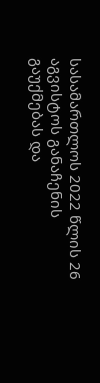სასამართლოს 2022 წლის 26 აგვისტოს განაჩენის გაუქმებას და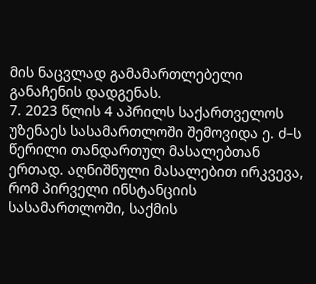მის ნაცვლად გამამართლებელი განაჩენის დადგენას.
7. 2023 წლის 4 აპრილს საქართველოს უზენაეს სასამართლოში შემოვიდა ე. ძ–ს წერილი თანდართულ მასალებთან ერთად. აღნიშნული მასალებით ირკვევა, რომ პირველი ინსტანციის სასამართლოში, საქმის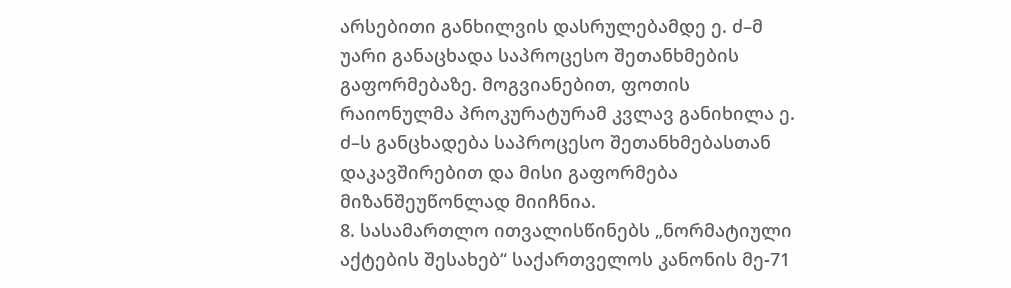არსებითი განხილვის დასრულებამდე ე. ძ–მ უარი განაცხადა საპროცესო შეთანხმების გაფორმებაზე. მოგვიანებით, ფოთის რაიონულმა პროკურატურამ კვლავ განიხილა ე. ძ–ს განცხადება საპროცესო შეთანხმებასთან დაკავშირებით და მისი გაფორმება მიზანშეუწონლად მიიჩნია.
8. სასამართლო ითვალისწინებს „ნორმატიული აქტების შესახებ“ საქართველოს კანონის მე-71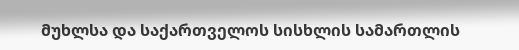მუხლსა და საქართველოს სისხლის სამართლის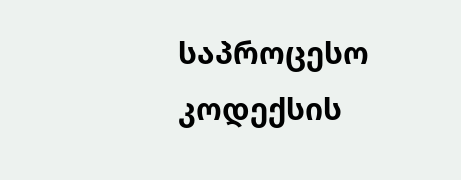საპროცესო კოდექსის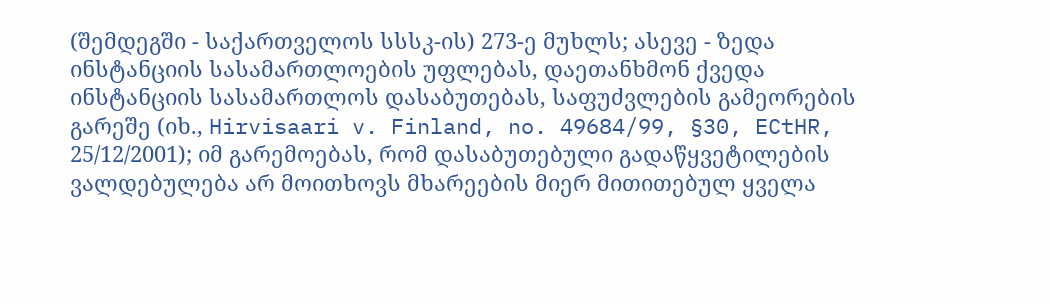(შემდეგში - საქართველოს სსსკ-ის) 273-ე მუხლს; ასევე - ზედა ინსტანციის სასამართლოების უფლებას, დაეთანხმონ ქვედა ინსტანციის სასამართლოს დასაბუთებას, საფუძვლების გამეორების გარეშე (იხ., Hirvisaari v. Finland, no. 49684/99, §30, ECtHR, 25/12/2001); იმ გარემოებას, რომ დასაბუთებული გადაწყვეტილების ვალდებულება არ მოითხოვს მხარეების მიერ მითითებულ ყველა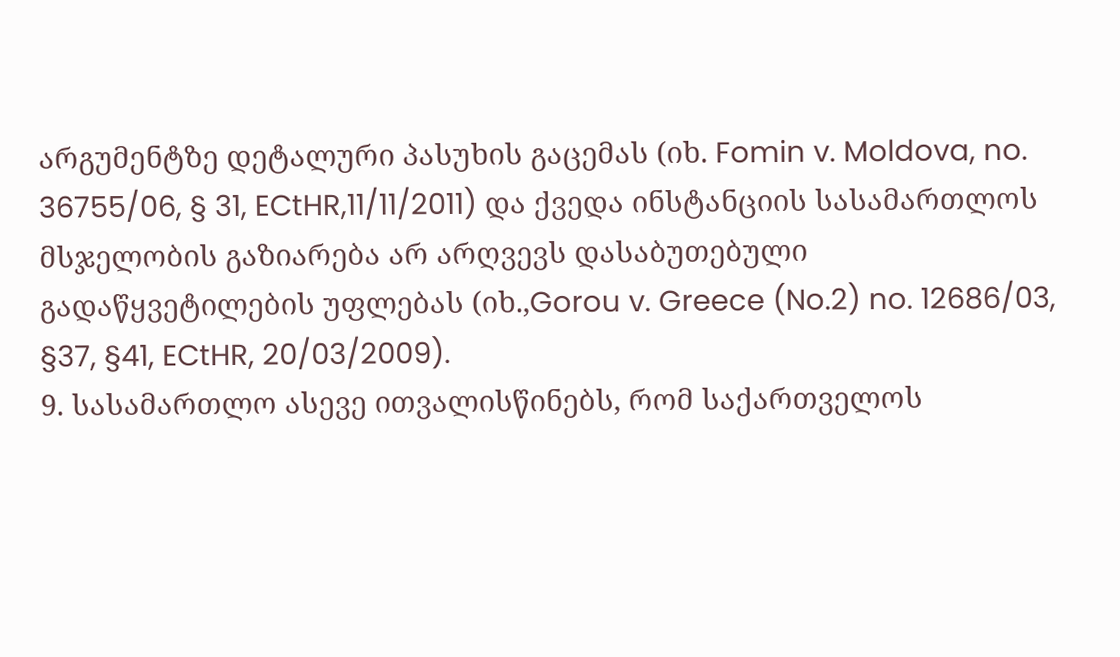არგუმენტზე დეტალური პასუხის გაცემას (იხ. Fomin v. Moldova, no. 36755/06, § 31, ECtHR,11/11/2011) და ქვედა ინსტანციის სასამართლოს მსჯელობის გაზიარება არ არღვევს დასაბუთებული გადაწყვეტილების უფლებას (იხ.,Gorou v. Greece (No.2) no. 12686/03, §37, §41, ECtHR, 20/03/2009).
9. სასამართლო ასევე ითვალისწინებს, რომ საქართველოს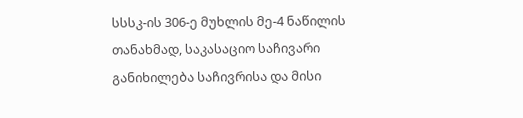სსსკ-ის 306-ე მუხლის მე-4 ნაწილის თანახმად, საკასაციო საჩივარი განიხილება საჩივრისა და მისი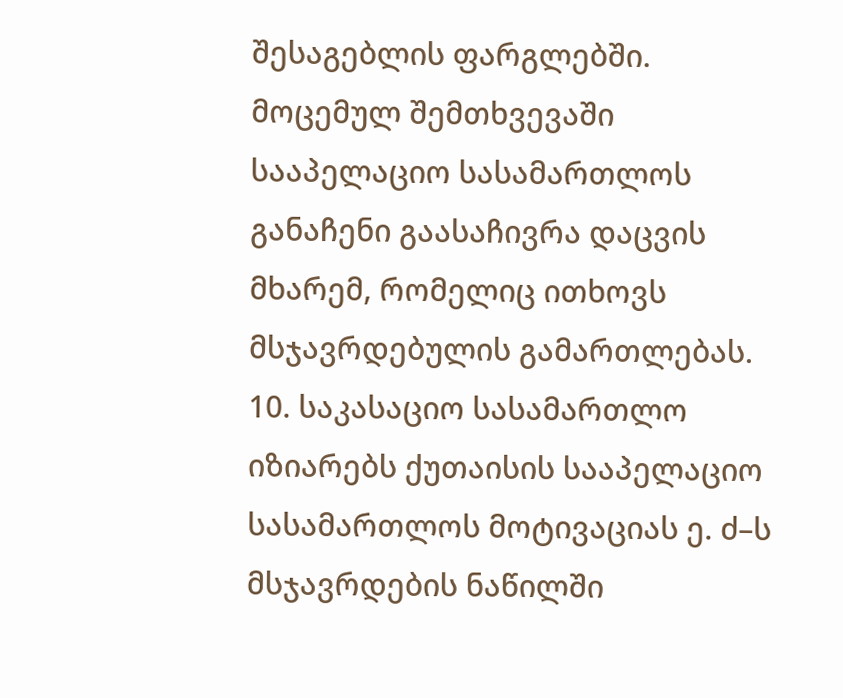შესაგებლის ფარგლებში. მოცემულ შემთხვევაში სააპელაციო სასამართლოს განაჩენი გაასაჩივრა დაცვის მხარემ, რომელიც ითხოვს მსჯავრდებულის გამართლებას.
10. საკასაციო სასამართლო იზიარებს ქუთაისის სააპელაციო სასამართლოს მოტივაციას ე. ძ–ს მსჯავრდების ნაწილში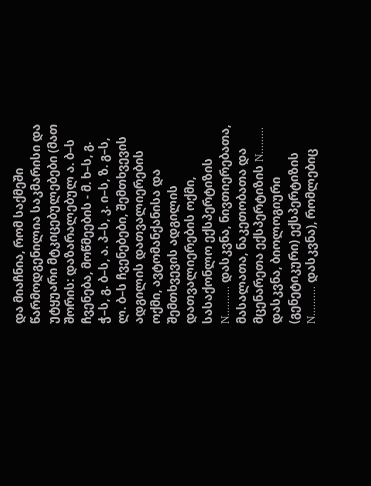და მიაჩნია, რომ საქმეში წარმოდგენილია საკმარისი და უტყუარი მტკიცებულებები (მათ შორის: დაზარალებულ ა. ბ–ს ჩვენება, მოწმეების - მ. ხ–ს, გ. ჭ–ს, გ. ბ–ს, ა. პ–ს, კ. ი–ს, ზ. გ–ს, ლ. ბ–ს ჩვენებები, შემთხვევის ადგილის დათვალიერების ოქმი, ავტომანქანისა და შემთხვევის ადგილის დათვალიერების ოქმი, სასაქონლო ექსპერტიზის N.......... დასკვნა, ნივთიერებათა, მასალათა, ნაკეთობათა და მცენარეთა ექსპერტიზის N......... დასკვნა, ბიოლოგიური (გენეტიკური) ექსპერტიზის N.......... დასკვნა), რომლებიც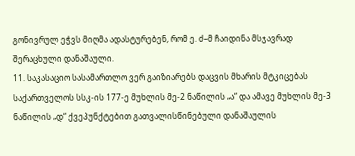გონივრულ ეჭვს მიღმა ადასტურებენ, რომ ე. ძ–მ ჩაიდინა მსჯავრად შერაცხული დანაშაული.
11. საკასაციო სასამართლო ვერ გაიზიარებს დაცვის მხარის მტკიცებას საქართველოს სსკ-ის 177-ე მუხლის მე-2 ნაწილის „ა“ და ამავე მუხლის მე-3 ნაწილის „დ“ ქვეპუნქტებით გათვალისწინებული დანაშაულის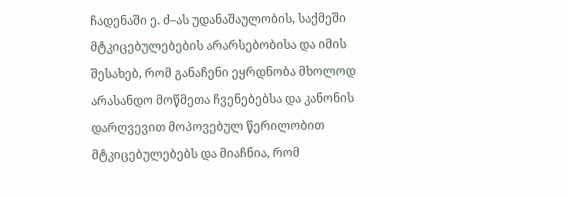ჩადენაში ე. ძ–ას უდანაშაულობის, საქმეში მტკიცებულებების არარსებობისა და იმის შესახებ, რომ განაჩენი ეყრდნობა მხოლოდ არასანდო მოწმეთა ჩვენებებსა და კანონის დარღვევით მოპოვებულ წერილობით მტკიცებულებებს და მიაჩნია, რომ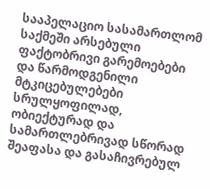სააპელაციო სასამართლომ საქმეში არსებული ფაქტობრივი გარემოებები და წარმოდგენილი მტკიცებულებები სრულყოფილად, ობიექტურად და სამართლებრივად სწორად შეაფასა და გასაჩივრებულ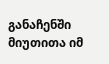განაჩენში მიუთითა იმ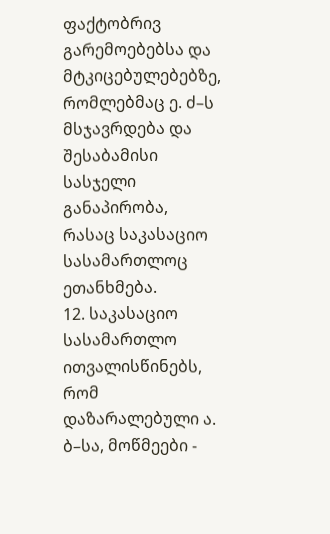ფაქტობრივ გარემოებებსა და მტკიცებულებებზე, რომლებმაც ე. ძ–ს მსჯავრდება და შესაბამისი სასჯელი განაპირობა, რასაც საკასაციო სასამართლოც ეთანხმება.
12. საკასაციო სასამართლო ითვალისწინებს, რომ დაზარალებული ა. ბ–სა, მოწმეები -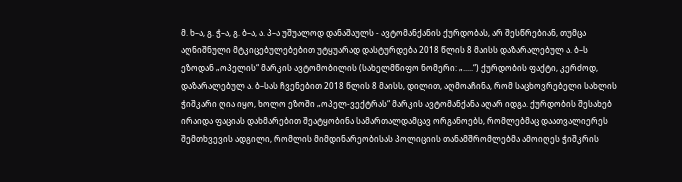მ. ხ–ა, გ. ჭ–ა, გ. ბ–ა, ა. პ–ა უშუალოდ დანაშაულს - ავტომანქანის ქურდობას, არ შესწრებიან, თუმცა აღნიშნული მტკიცებულებებით უტყუარად დასტურდება 2018 წლის 8 მაისს დაზარალებულ ა. ბ–ს ეზოდან „ოპელის“ მარკის ავტომობილის (სახელმწიფო ნომერი: „.....“) ქურდობის ფაქტი, კერძოდ, დაზარალებულ ა. ბ–სას ჩვენებით 2018 წლის 8 მაისს, დილით, აღმოაჩინა, რომ საცხოვრებელი სახლის ჭიშკარი ღია იყო, ხოლო ეზოში „ოპელ-ვექტრას“ მარკის ავტომანქანა აღარ იდგა. ქურდობის შესახებ ირაიდა ფაციას დახმარებით შეატყობინა სამართალდამცავ ორგანოებს, რომლებმაც დაათვალიერეს შემთხვევის ადგილი, რომლის მიმდინარეობისას პოლიციის თანამშრომლებმა ამოიღეს ჭიშკრის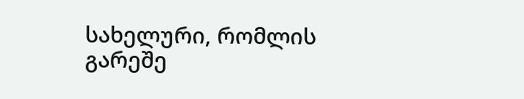სახელური, რომლის გარეშე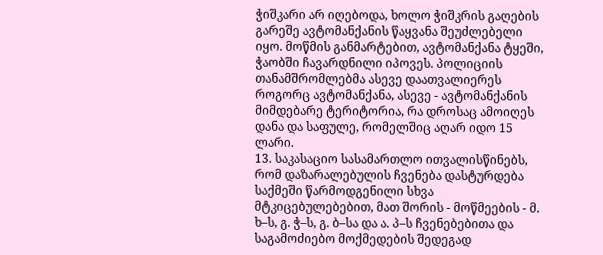ჭიშკარი არ იღებოდა, ხოლო ჭიშკრის გაღების გარეშე ავტომანქანის წაყვანა შეუძლებელი იყო. მოწმის განმარტებით, ავტომანქანა ტყეში, ჭაობში ჩავარდნილი იპოვეს. პოლიციის თანამშრომლებმა ასევე დაათვალიერეს როგორც ავტომანქანა, ასევე - ავტომანქანის მიმდებარე ტერიტორია, რა დროსაც ამოიღეს დანა და საფულე, რომელშიც აღარ იდო 15 ლარი.
13. საკასაციო სასამართლო ითვალისწინებს, რომ დაზარალებულის ჩვენება დასტურდება საქმეში წარმოდგენილი სხვა მტკიცებულებებით, მათ შორის - მოწმეების - მ. ხ–ს, გ. ჭ–ს, გ. ბ–სა და ა. პ–ს ჩვენებებითა და საგამოძიებო მოქმედების შედეგად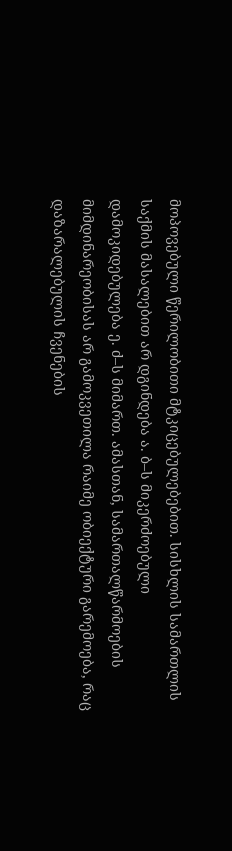მოპოვებული წერილობითი მტკიცებულებებით. სისხლის სამართლის საქმის მასალებით არ დგინდება ა. ბ–ს მიკერძოებული დამოკიდებულება ე. ძ–ს მიმართ. ამასთან, სამართალწარმოების მიმდინარეობისას არ გამოკვეთილა რაიმე ობიექტური გარემოება, რაც დაზარალებულის ჩვენების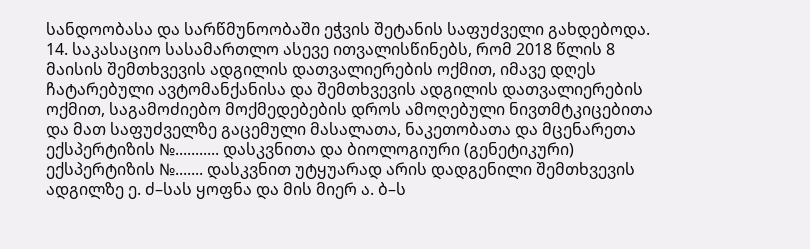სანდოობასა და სარწმუნოობაში ეჭვის შეტანის საფუძველი გახდებოდა.
14. საკასაციო სასამართლო ასევე ითვალისწინებს, რომ 2018 წლის 8 მაისის შემთხვევის ადგილის დათვალიერების ოქმით, იმავე დღეს ჩატარებული ავტომანქანისა და შემთხვევის ადგილის დათვალიერების ოქმით, საგამოძიებო მოქმედებების დროს ამოღებული ნივთმტკიცებითა და მათ საფუძველზე გაცემული მასალათა, ნაკეთობათა და მცენარეთა ექსპერტიზის №........... დასკვნითა და ბიოლოგიური (გენეტიკური) ექსპერტიზის №....... დასკვნით უტყუარად არის დადგენილი შემთხვევის ადგილზე ე. ძ–სას ყოფნა და მის მიერ ა. ბ–ს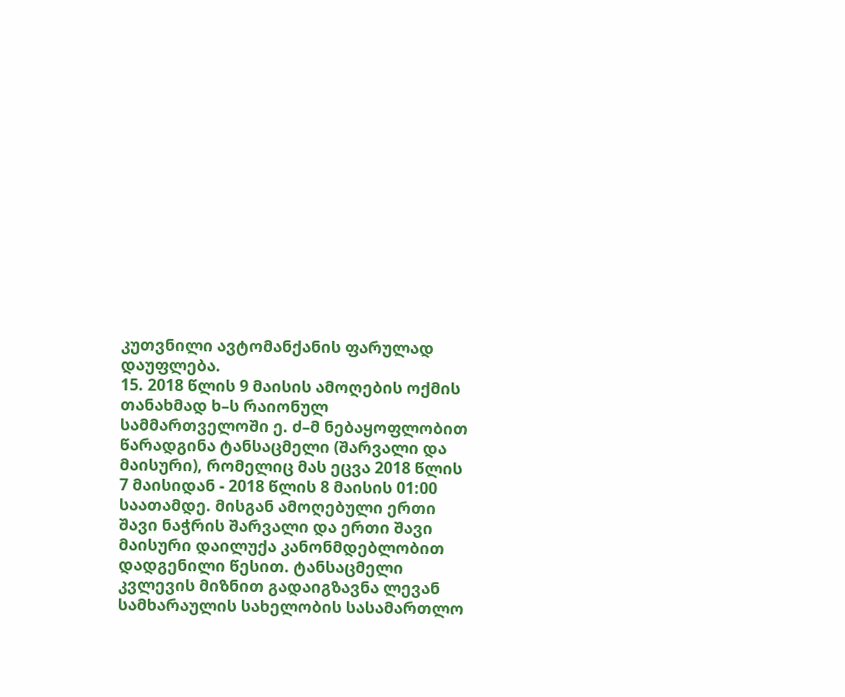კუთვნილი ავტომანქანის ფარულად დაუფლება.
15. 2018 წლის 9 მაისის ამოღების ოქმის თანახმად ხ–ს რაიონულ სამმართველოში ე. ძ–მ ნებაყოფლობით წარადგინა ტანსაცმელი (შარვალი და მაისური), რომელიც მას ეცვა 2018 წლის 7 მაისიდან - 2018 წლის 8 მაისის 01:00 საათამდე. მისგან ამოღებული ერთი შავი ნაჭრის შარვალი და ერთი შავი მაისური დაილუქა კანონმდებლობით დადგენილი წესით. ტანსაცმელი კვლევის მიზნით გადაიგზავნა ლევან სამხარაულის სახელობის სასამართლო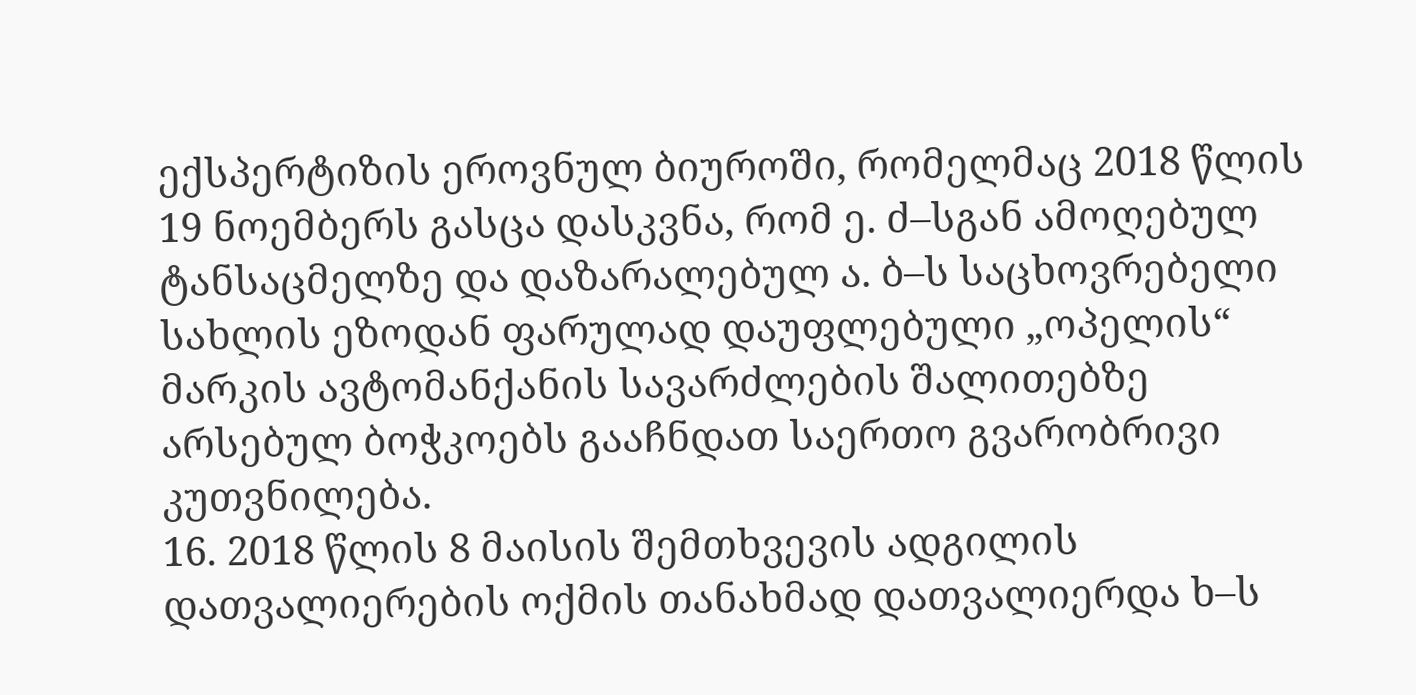ექსპერტიზის ეროვნულ ბიუროში, რომელმაც 2018 წლის 19 ნოემბერს გასცა დასკვნა, რომ ე. ძ–სგან ამოღებულ ტანსაცმელზე და დაზარალებულ ა. ბ–ს საცხოვრებელი სახლის ეზოდან ფარულად დაუფლებული „ოპელის“ მარკის ავტომანქანის სავარძლების შალითებზე არსებულ ბოჭკოებს გააჩნდათ საერთო გვარობრივი კუთვნილება.
16. 2018 წლის 8 მაისის შემთხვევის ადგილის დათვალიერების ოქმის თანახმად დათვალიერდა ხ–ს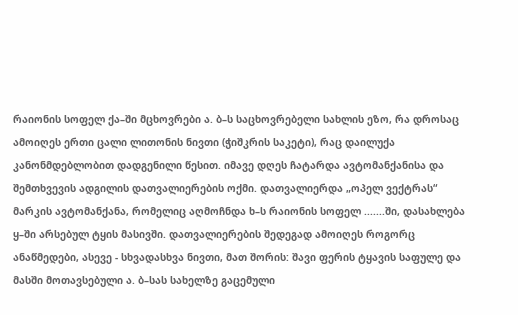რაიონის სოფელ ქა–ში მცხოვრები ა. ბ–ს საცხოვრებელი სახლის ეზო, რა დროსაც ამოიღეს ერთი ცალი ლითონის ნივთი (ჭიშკრის საკეტი), რაც დაილუქა კანონმდებლობით დადგენილი წესით. იმავე დღეს ჩატარდა ავტომანქანისა და შემთხვევის ადგილის დათვალიერების ოქმი. დათვალიერდა „ოპელ ვექტრას“ მარკის ავტომანქანა, რომელიც აღმოჩნდა ხ–ს რაიონის სოფელ .......ში, დასახლება ყ–ში არსებულ ტყის მასივში. დათვალიერების შედეგად ამოიღეს როგორც ანაწმედები, ასევე - სხვადასხვა ნივთი, მათ შორის: შავი ფერის ტყავის საფულე და მასში მოთავსებული ა. ბ–სას სახელზე გაცემული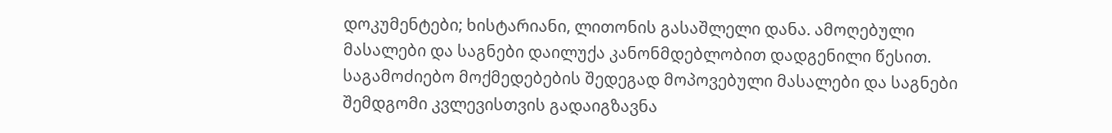დოკუმენტები; ხისტარიანი, ლითონის გასაშლელი დანა. ამოღებული მასალები და საგნები დაილუქა კანონმდებლობით დადგენილი წესით. საგამოძიებო მოქმედებების შედეგად მოპოვებული მასალები და საგნები შემდგომი კვლევისთვის გადაიგზავნა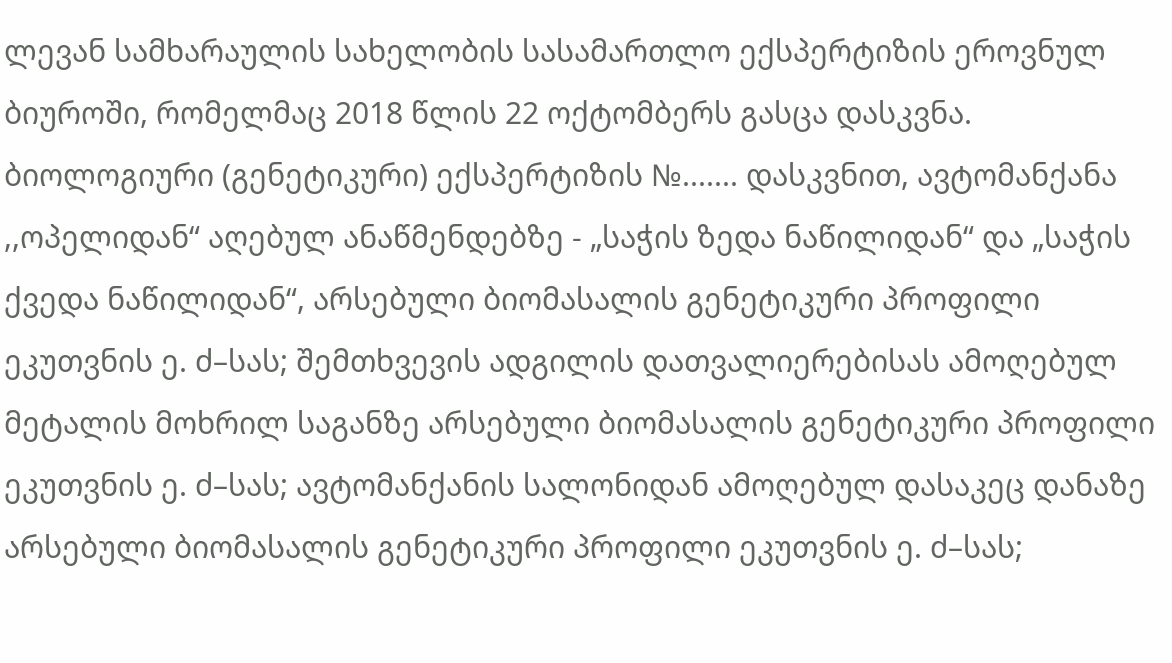ლევან სამხარაულის სახელობის სასამართლო ექსპერტიზის ეროვნულ ბიუროში, რომელმაც 2018 წლის 22 ოქტომბერს გასცა დასკვნა. ბიოლოგიური (გენეტიკური) ექსპერტიზის №....... დასკვნით, ავტომანქანა ,,ოპელიდან“ აღებულ ანაწმენდებზე - „საჭის ზედა ნაწილიდან“ და „საჭის ქვედა ნაწილიდან“, არსებული ბიომასალის გენეტიკური პროფილი ეკუთვნის ე. ძ–სას; შემთხვევის ადგილის დათვალიერებისას ამოღებულ მეტალის მოხრილ საგანზე არსებული ბიომასალის გენეტიკური პროფილი ეკუთვნის ე. ძ–სას; ავტომანქანის სალონიდან ამოღებულ დასაკეც დანაზე არსებული ბიომასალის გენეტიკური პროფილი ეკუთვნის ე. ძ–სას;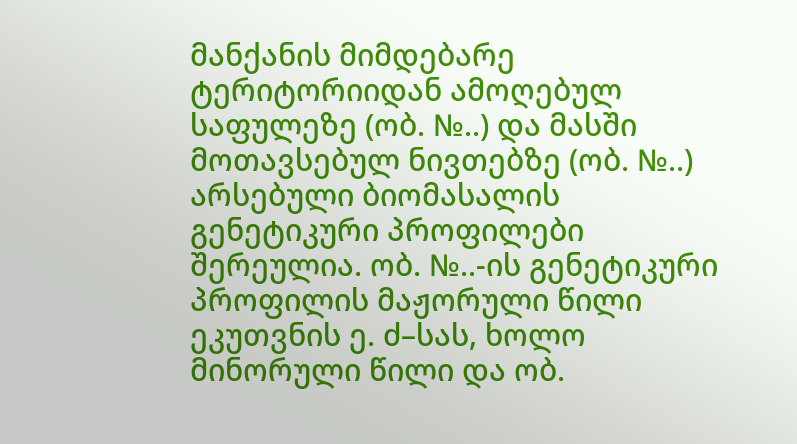მანქანის მიმდებარე ტერიტორიიდან ამოღებულ საფულეზე (ობ. №..) და მასში მოთავსებულ ნივთებზე (ობ. №..) არსებული ბიომასალის გენეტიკური პროფილები შერეულია. ობ. №..-ის გენეტიკური პროფილის მაჟორული წილი ეკუთვნის ე. ძ–სას, ხოლო მინორული წილი და ობ.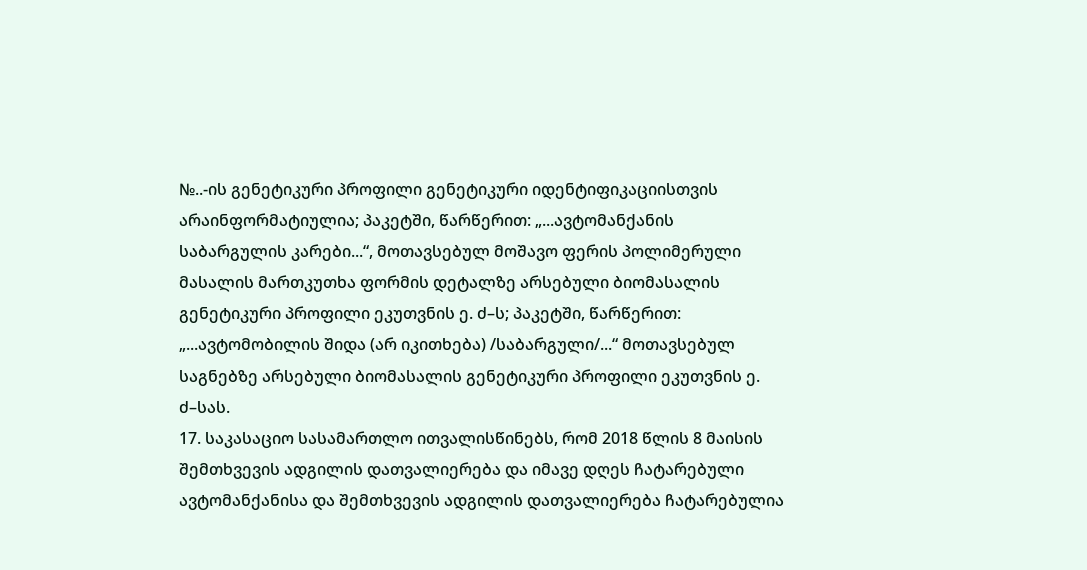№..-ის გენეტიკური პროფილი გენეტიკური იდენტიფიკაციისთვის არაინფორმატიულია; პაკეტში, წარწერით: „...ავტომანქანის საბარგულის კარები...“, მოთავსებულ მოშავო ფერის პოლიმერული მასალის მართკუთხა ფორმის დეტალზე არსებული ბიომასალის გენეტიკური პროფილი ეკუთვნის ე. ძ–ს; პაკეტში, წარწერით: „...ავტომობილის შიდა (არ იკითხება) /საბარგული/...“ მოთავსებულ საგნებზე არსებული ბიომასალის გენეტიკური პროფილი ეკუთვნის ე. ძ–სას.
17. საკასაციო სასამართლო ითვალისწინებს, რომ 2018 წლის 8 მაისის შემთხვევის ადგილის დათვალიერება და იმავე დღეს ჩატარებული ავტომანქანისა და შემთხვევის ადგილის დათვალიერება ჩატარებულია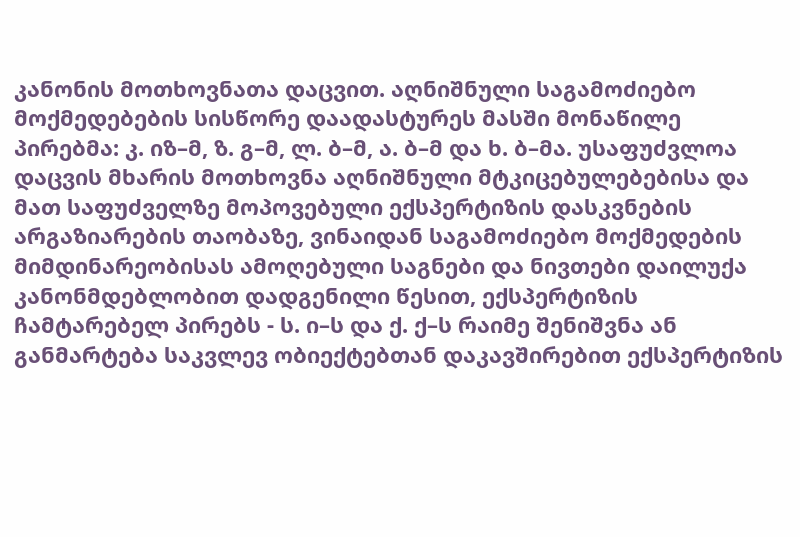კანონის მოთხოვნათა დაცვით. აღნიშნული საგამოძიებო მოქმედებების სისწორე დაადასტურეს მასში მონაწილე პირებმა: კ. იზ–მ, ზ. გ–მ, ლ. ბ–მ, ა. ბ–მ და ხ. ბ–მა. უსაფუძვლოა დაცვის მხარის მოთხოვნა აღნიშნული მტკიცებულებებისა და მათ საფუძველზე მოპოვებული ექსპერტიზის დასკვნების არგაზიარების თაობაზე, ვინაიდან საგამოძიებო მოქმედების მიმდინარეობისას ამოღებული საგნები და ნივთები დაილუქა კანონმდებლობით დადგენილი წესით, ექსპერტიზის ჩამტარებელ პირებს - ს. ი–ს და ქ. ქ–ს რაიმე შენიშვნა ან განმარტება საკვლევ ობიექტებთან დაკავშირებით ექსპერტიზის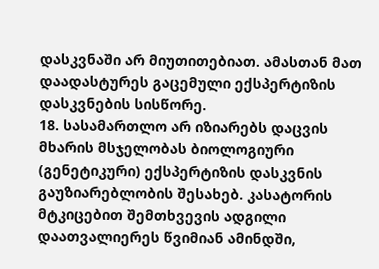დასკვნაში არ მიუთითებიათ. ამასთან მათ დაადასტურეს გაცემული ექსპერტიზის დასკვნების სისწორე.
18. სასამართლო არ იზიარებს დაცვის მხარის მსჯელობას ბიოლოგიური (გენეტიკური) ექსპერტიზის დასკვნის გაუზიარებლობის შესახებ. კასატორის მტკიცებით შემთხვევის ადგილი დაათვალიერეს წვიმიან ამინდში,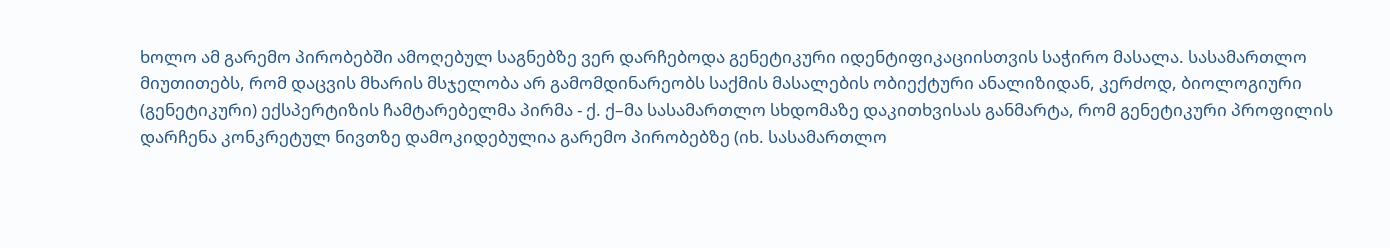ხოლო ამ გარემო პირობებში ამოღებულ საგნებზე ვერ დარჩებოდა გენეტიკური იდენტიფიკაციისთვის საჭირო მასალა. სასამართლო მიუთითებს, რომ დაცვის მხარის მსჯელობა არ გამომდინარეობს საქმის მასალების ობიექტური ანალიზიდან, კერძოდ, ბიოლოგიური (გენეტიკური) ექსპერტიზის ჩამტარებელმა პირმა - ქ. ქ–მა სასამართლო სხდომაზე დაკითხვისას განმარტა, რომ გენეტიკური პროფილის დარჩენა კონკრეტულ ნივთზე დამოკიდებულია გარემო პირობებზე (იხ. სასამართლო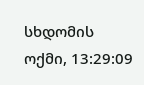სხდომის ოქმი, 13:29:09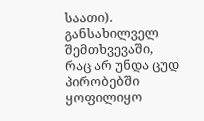საათი). განსახილველ შემთხვევაში, რაც არ უნდა ცუდ პირობებში ყოფილიყო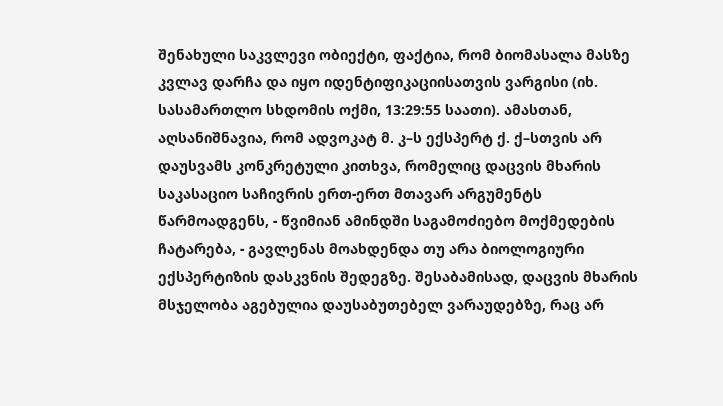შენახული საკვლევი ობიექტი, ფაქტია, რომ ბიომასალა მასზე კვლავ დარჩა და იყო იდენტიფიკაციისათვის ვარგისი (იხ. სასამართლო სხდომის ოქმი, 13:29:55 საათი). ამასთან, აღსანიშნავია, რომ ადვოკატ მ. კ–ს ექსპერტ ქ. ქ–სთვის არ დაუსვამს კონკრეტული კითხვა, რომელიც დაცვის მხარის საკასაციო საჩივრის ერთ-ერთ მთავარ არგუმენტს წარმოადგენს, - წვიმიან ამინდში საგამოძიებო მოქმედების ჩატარება, - გავლენას მოახდენდა თუ არა ბიოლოგიური ექსპერტიზის დასკვნის შედეგზე. შესაბამისად, დაცვის მხარის მსჯელობა აგებულია დაუსაბუთებელ ვარაუდებზე, რაც არ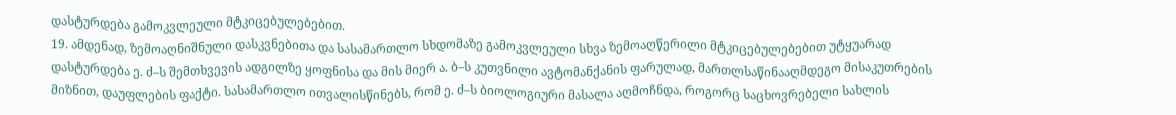დასტურდება გამოკვლეული მტკიცებულებებით.
19. ამდენად, ზემოაღნიშნული დასკვნებითა და სასამართლო სხდომაზე გამოკვლეული სხვა ზემოაღწერილი მტკიცებულებებით უტყუარად დასტურდება ე. ძ–ს შემთხვევის ადგილზე ყოფნისა და მის მიერ ა. ბ–ს კუთვნილი ავტომანქანის ფარულად, მართლსაწინააღმდეგო მისაკუთრების მიზნით, დაუფლების ფაქტი. სასამართლო ითვალისწინებს, რომ ე. ძ–ს ბიოლოგიური მასალა აღმოჩნდა, როგორც საცხოვრებელი სახლის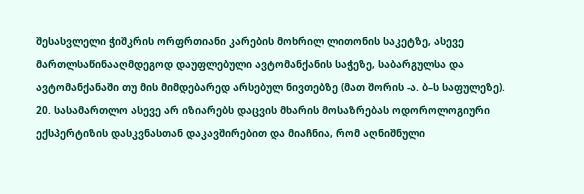შესასვლელი ჭიშკრის ორფრთიანი კარების მოხრილ ლითონის საკეტზე, ასევე მართლსაწინააღმდეგოდ დაუფლებული ავტომანქანის საჭეზე, საბარგულსა და ავტომანქანაში თუ მის მიმდებარედ არსებულ ნივთებზე (მათ შორის -ა. ბ–ს საფულეზე).
20. სასამართლო ასევე არ იზიარებს დაცვის მხარის მოსაზრებას ოდოროლოგიური ექსპერტიზის დასკვნასთან დაკავშირებით და მიაჩნია, რომ აღნიშნული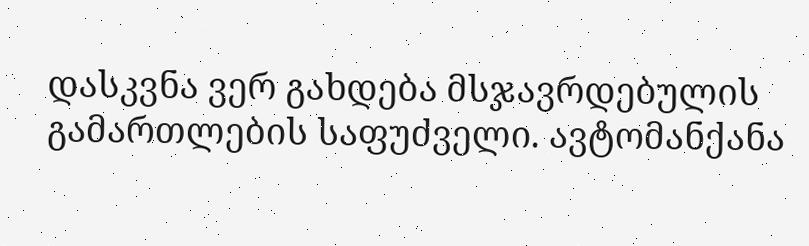დასკვნა ვერ გახდება მსჯავრდებულის გამართლების საფუძველი. ავტომანქანა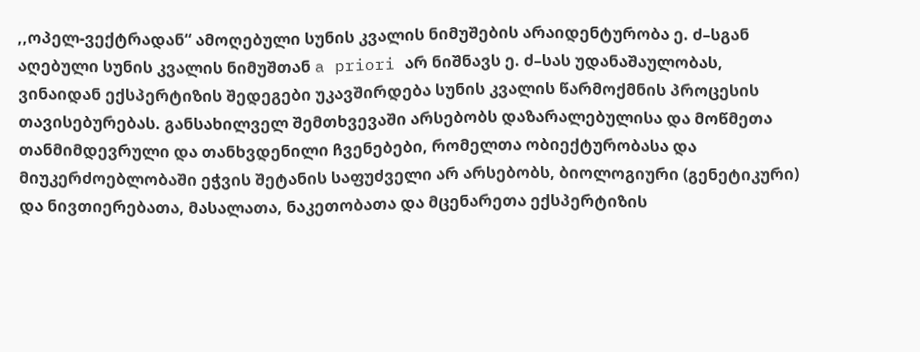,,ოპელ-ვექტრადან“ ამოღებული სუნის კვალის ნიმუშების არაიდენტურობა ე. ძ–სგან აღებული სუნის კვალის ნიმუშთან a priori არ ნიშნავს ე. ძ–სას უდანაშაულობას, ვინაიდან ექსპერტიზის შედეგები უკავშირდება სუნის კვალის წარმოქმნის პროცესის თავისებურებას. განსახილველ შემთხვევაში არსებობს დაზარალებულისა და მოწმეთა თანმიმდევრული და თანხვდენილი ჩვენებები, რომელთა ობიექტურობასა და მიუკერძოებლობაში ეჭვის შეტანის საფუძველი არ არსებობს, ბიოლოგიური (გენეტიკური) და ნივთიერებათა, მასალათა, ნაკეთობათა და მცენარეთა ექსპერტიზის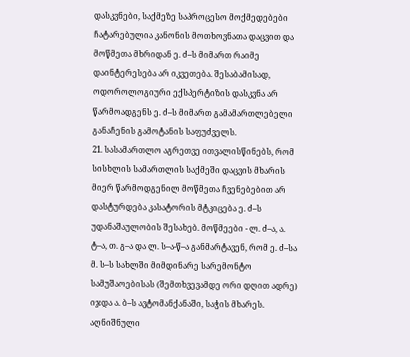დასკვნები, საქმეზე საპროცესო მოქმედებები ჩატარებულია კანონის მოთხოვნათა დაცვით და მოწმეთა მხრიდან ე. ძ–ს მიმართ რაიმე დაინტერესება არ იკვეთება. შესაბამისად, ოდოროლოგიური ექსპერტიზის დასკვნა არ წარმოადგენს ე. ძ–ს მიმართ გამამართლებელი განაჩენის გამოტანის საფუძველს.
21. სასამართლო აგრეთვე ითვალისწინებს, რომ სისხლის სამართლის საქმეში დაცვის მხარის მიერ წარმოდგენილ მოწმეთა ჩვენებებით არ დასტურდება კასატორის მტკიცება ე. ძ–ს უდანაშაულობის შესახებ. მოწმეები - ლ. ძ–ა, ა. ტ–ა, თ. გ–ა და ლ. ს–ა-წ–ა განმარტავენ, რომ ე. ძ–სა მ. ს–ს სახლში მიმდინარე სარემონტო სამუშაოებისას (შემთხვევამდე ორი დღით ადრე) იჯდა ა. ბ–ს ავტომანქანაში, საჭის მხარეს. აღნიშნული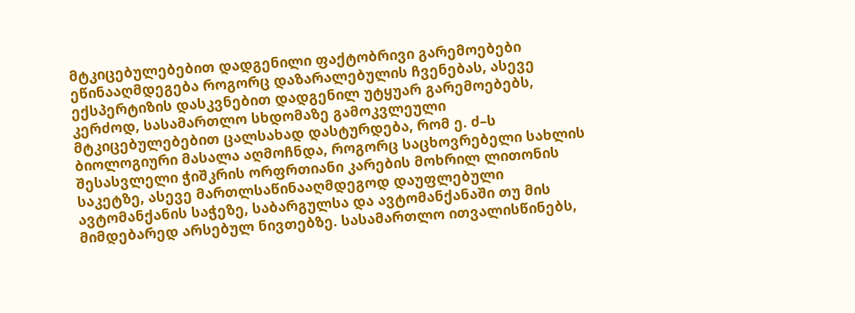მტკიცებულებებით დადგენილი ფაქტობრივი გარემოებები ეწინააღმდეგება როგორც დაზარალებულის ჩვენებას, ასევე ექსპერტიზის დასკვნებით დადგენილ უტყუარ გარემოებებს, კერძოდ, სასამართლო სხდომაზე გამოკვლეული მტკიცებულებებით ცალსახად დასტურდება, რომ ე. ძ–ს ბიოლოგიური მასალა აღმოჩნდა, როგორც საცხოვრებელი სახლის შესასვლელი ჭიშკრის ორფრთიანი კარების მოხრილ ლითონის საკეტზე, ასევე მართლსაწინააღმდეგოდ დაუფლებული ავტომანქანის საჭეზე, საბარგულსა და ავტომანქანაში თუ მის მიმდებარედ არსებულ ნივთებზე. სასამართლო ითვალისწინებს,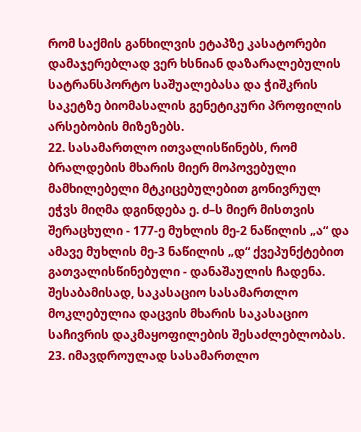რომ საქმის განხილვის ეტაპზე კასატორები დამაჯერებლად ვერ ხსნიან დაზარალებულის სატრანსპორტო საშუალებასა და ჭიშკრის საკეტზე ბიომასალის გენეტიკური პროფილის არსებობის მიზეზებს.
22. სასამართლო ითვალისწინებს, რომ ბრალდების მხარის მიერ მოპოვებული მამხილებელი მტკიცებულებით გონივრულ ეჭვს მიღმა დგინდება ე. ძ–ს მიერ მისთვის შერაცხული - 177-ე მუხლის მე-2 ნაწილის „ა“ და ამავე მუხლის მე-3 ნაწილის „დ“ ქვეპუნქტებით გათვალისწინებული - დანაშაულის ჩადენა. შესაბამისად, საკასაციო სასამართლო მოკლებულია დაცვის მხარის საკასაციო საჩივრის დაკმაყოფილების შესაძლებლობას.
23. იმავდროულად სასამართლო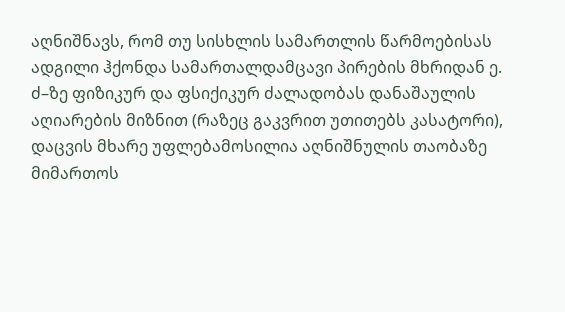აღნიშნავს, რომ თუ სისხლის სამართლის წარმოებისას ადგილი ჰქონდა სამართალდამცავი პირების მხრიდან ე. ძ–ზე ფიზიკურ და ფსიქიკურ ძალადობას დანაშაულის აღიარების მიზნით (რაზეც გაკვრით უთითებს კასატორი), დაცვის მხარე უფლებამოსილია აღნიშნულის თაობაზე მიმართოს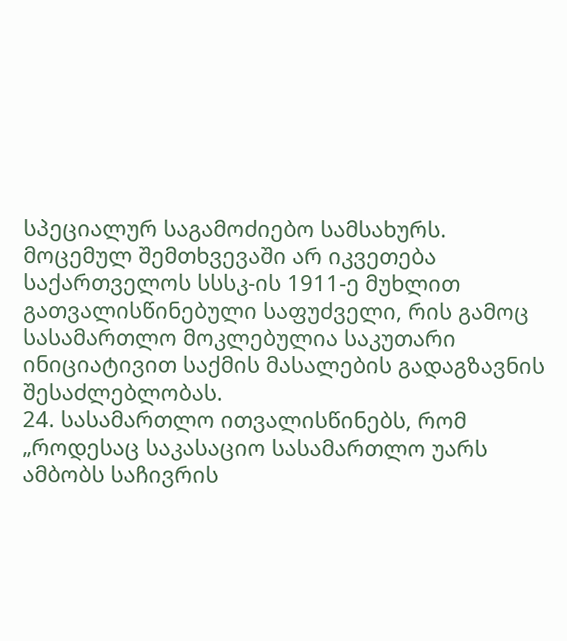სპეციალურ საგამოძიებო სამსახურს. მოცემულ შემთხვევაში არ იკვეთება საქართველოს სსსკ-ის 1911-ე მუხლით გათვალისწინებული საფუძველი, რის გამოც სასამართლო მოკლებულია საკუთარი ინიციატივით საქმის მასალების გადაგზავნის შესაძლებლობას.
24. სასამართლო ითვალისწინებს, რომ „როდესაც საკასაციო სასამართლო უარს ამბობს საჩივრის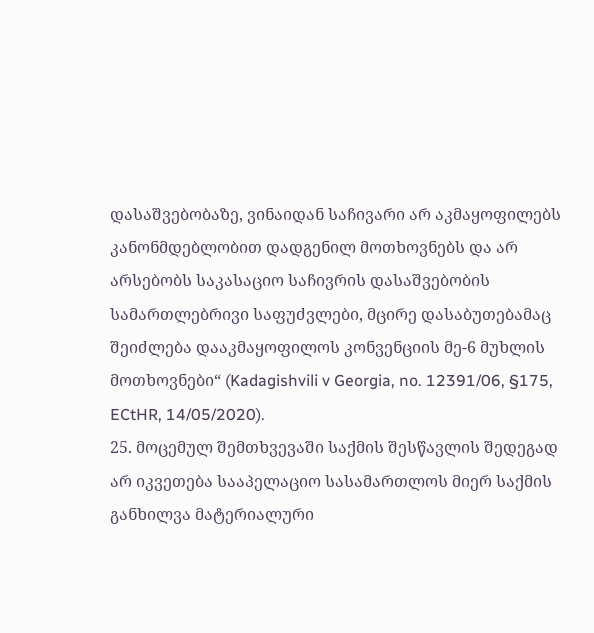დასაშვებობაზე, ვინაიდან საჩივარი არ აკმაყოფილებს კანონმდებლობით დადგენილ მოთხოვნებს და არ არსებობს საკასაციო საჩივრის დასაშვებობის სამართლებრივი საფუძვლები, მცირე დასაბუთებამაც შეიძლება დააკმაყოფილოს კონვენციის მე-6 მუხლის მოთხოვნები“ (Kadagishvili v Georgia, no. 12391/06, §175, ECtHR, 14/05/2020).
25. მოცემულ შემთხვევაში საქმის შესწავლის შედეგად არ იკვეთება სააპელაციო სასამართლოს მიერ საქმის განხილვა მატერიალური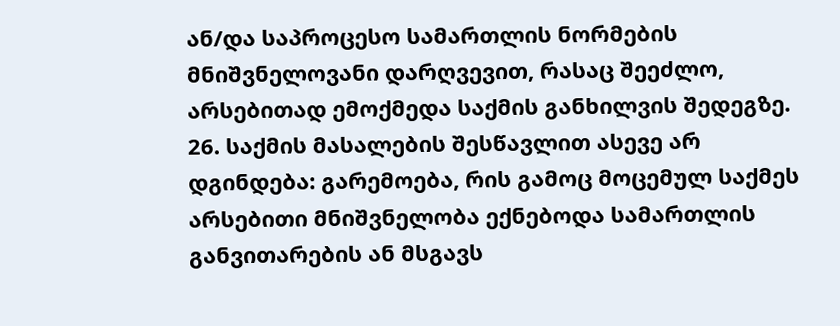ან/და საპროცესო სამართლის ნორმების მნიშვნელოვანი დარღვევით, რასაც შეეძლო, არსებითად ემოქმედა საქმის განხილვის შედეგზე.
26. საქმის მასალების შესწავლით ასევე არ დგინდება: გარემოება, რის გამოც მოცემულ საქმეს არსებითი მნიშვნელობა ექნებოდა სამართლის განვითარების ან მსგავს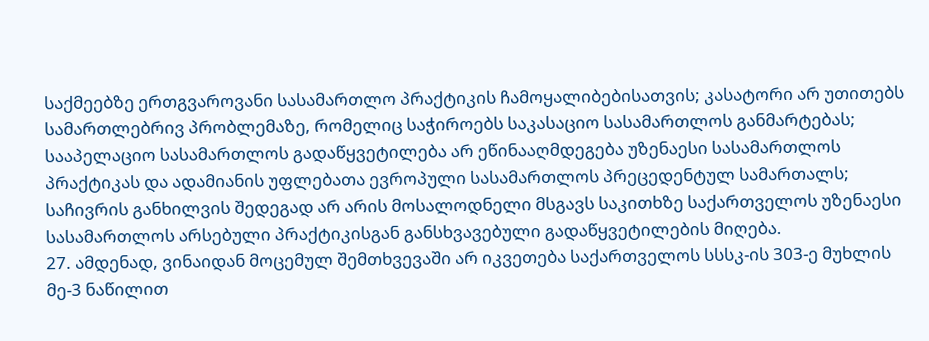საქმეებზე ერთგვაროვანი სასამართლო პრაქტიკის ჩამოყალიბებისათვის; კასატორი არ უთითებს სამართლებრივ პრობლემაზე, რომელიც საჭიროებს საკასაციო სასამართლოს განმარტებას; სააპელაციო სასამართლოს გადაწყვეტილება არ ეწინააღმდეგება უზენაესი სასამართლოს პრაქტიკას და ადამიანის უფლებათა ევროპული სასამართლოს პრეცედენტულ სამართალს; საჩივრის განხილვის შედეგად არ არის მოსალოდნელი მსგავს საკითხზე საქართველოს უზენაესი სასამართლოს არსებული პრაქტიკისგან განსხვავებული გადაწყვეტილების მიღება.
27. ამდენად, ვინაიდან მოცემულ შემთხვევაში არ იკვეთება საქართველოს სსსკ-ის 303-ე მუხლის მე-3 ნაწილით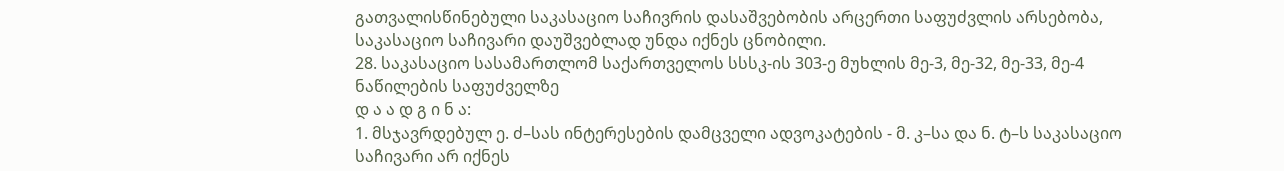გათვალისწინებული საკასაციო საჩივრის დასაშვებობის არცერთი საფუძვლის არსებობა, საკასაციო საჩივარი დაუშვებლად უნდა იქნეს ცნობილი.
28. საკასაციო სასამართლომ საქართველოს სსსკ-ის 303-ე მუხლის მე-3, მე-32, მე-33, მე-4 ნაწილების საფუძველზე
დ ა ა დ გ ი ნ ა:
1. მსჯავრდებულ ე. ძ–სას ინტერესების დამცველი ადვოკატების - მ. კ–სა და ნ. ტ–ს საკასაციო საჩივარი არ იქნეს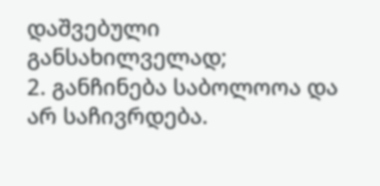დაშვებული განსახილველად;
2. განჩინება საბოლოოა და არ საჩივრდება.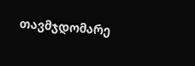თავმჯდომარე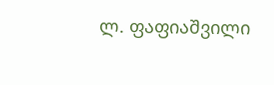ლ. ფაფიაშვილი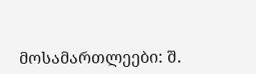მოსამართლეები: შ.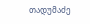თადუმაძე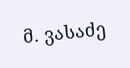მ. ვასაძე